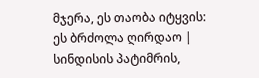მჯერა, ეს თაობა იტყვის: ეს ბრძოლა ღირდაო | სინდისის პატიმრის,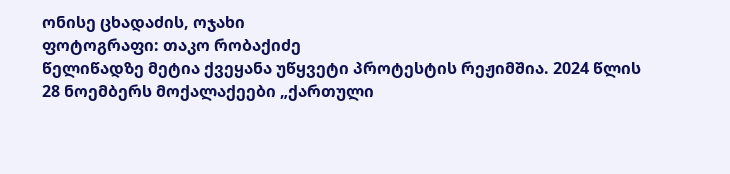ონისე ცხადაძის, ოჯახი
ფოტოგრაფი: თაკო რობაქიძე
წელიწადზე მეტია ქვეყანა უწყვეტი პროტესტის რეჟიმშია. 2024 წლის 28 ნოემბერს მოქალაქეები „ქართული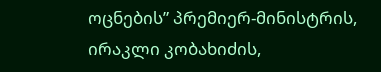ოცნების” პრემიერ-მინისტრის, ირაკლი კობახიძის,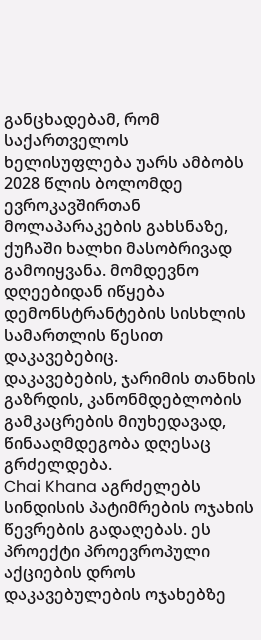განცხადებამ, რომ საქართველოს ხელისუფლება უარს ამბობს 2028 წლის ბოლომდე ევროკავშირთან მოლაპარაკების გახსნაზე, ქუჩაში ხალხი მასობრივად გამოიყვანა. მომდევნო დღეებიდან იწყება დემონსტრანტების სისხლის სამართლის წესით დაკავებებიც.
დაკავებების, ჯარიმის თანხის გაზრდის, კანონმდებლობის გამკაცრების მიუხედავად, წინააღმდეგობა დღესაც გრძელდება.
Chai Khana აგრძელებს სინდისის პატიმრების ოჯახის წევრების გადაღებას. ეს პროექტი პროევროპული აქციების დროს დაკავებულების ოჯახებზე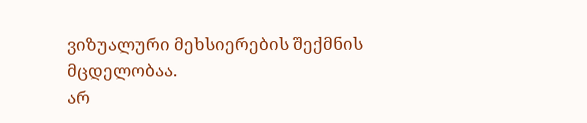ვიზუალური მეხსიერების შექმნის მცდელობაა.
არ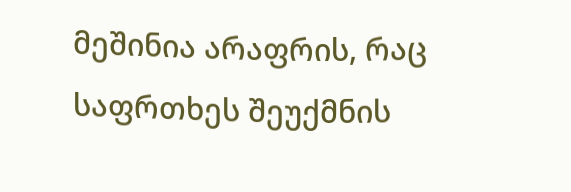მეშინია არაფრის, რაც საფრთხეს შეუქმნის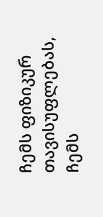ჩემს ფიზიკურ თავისუფლებას, ჩემს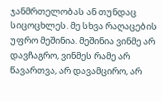ჯანმრთელობას ან თუნდაც სიცოცხლეს. მე სხვა რაღაცების უფრო მეშინია. მეშინია ვინმე არ დავჩაგრო, ვინმეს რამე არ წავართვა, არ დავამცირო, არ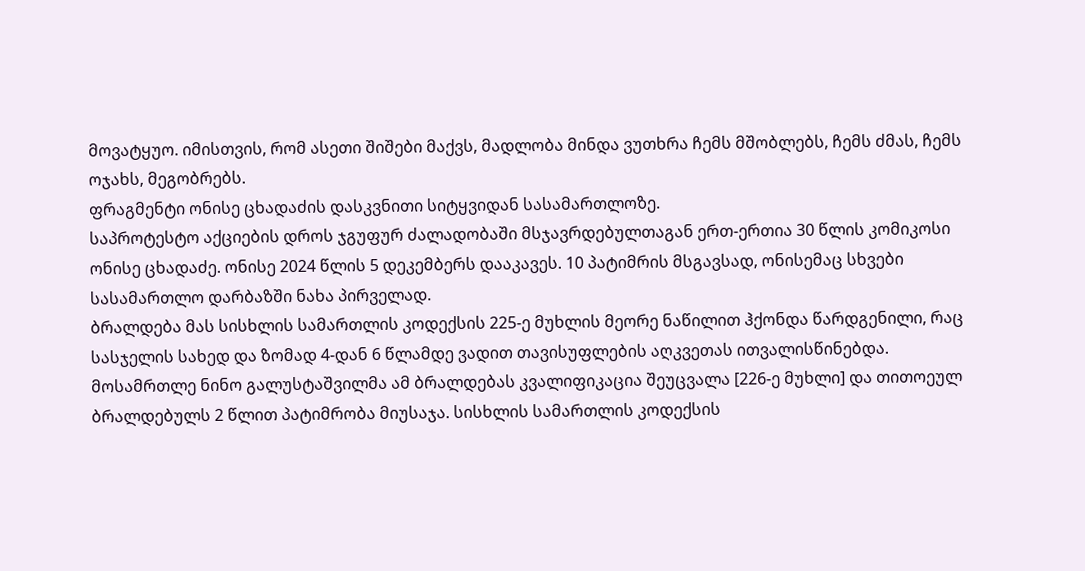მოვატყუო. იმისთვის, რომ ასეთი შიშები მაქვს, მადლობა მინდა ვუთხრა ჩემს მშობლებს, ჩემს ძმას, ჩემს ოჯახს, მეგობრებს.
ფრაგმენტი ონისე ცხადაძის დასკვნითი სიტყვიდან სასამართლოზე.
საპროტესტო აქციების დროს ჯგუფურ ძალადობაში მსჯავრდებულთაგან ერთ-ერთია 30 წლის კომიკოსი ონისე ცხადაძე. ონისე 2024 წლის 5 დეკემბერს დააკავეს. 10 პატიმრის მსგავსად, ონისემაც სხვები სასამართლო დარბაზში ნახა პირველად.
ბრალდება მას სისხლის სამართლის კოდექსის 225-ე მუხლის მეორე ნაწილით ჰქონდა წარდგენილი, რაც სასჯელის სახედ და ზომად 4-დან 6 წლამდე ვადით თავისუფლების აღკვეთას ითვალისწინებდა. მოსამრთლე ნინო გალუსტაშვილმა ამ ბრალდებას კვალიფიკაცია შეუცვალა [226-ე მუხლი] და თითოეულ ბრალდებულს 2 წლით პატიმრობა მიუსაჯა. სისხლის სამართლის კოდექსის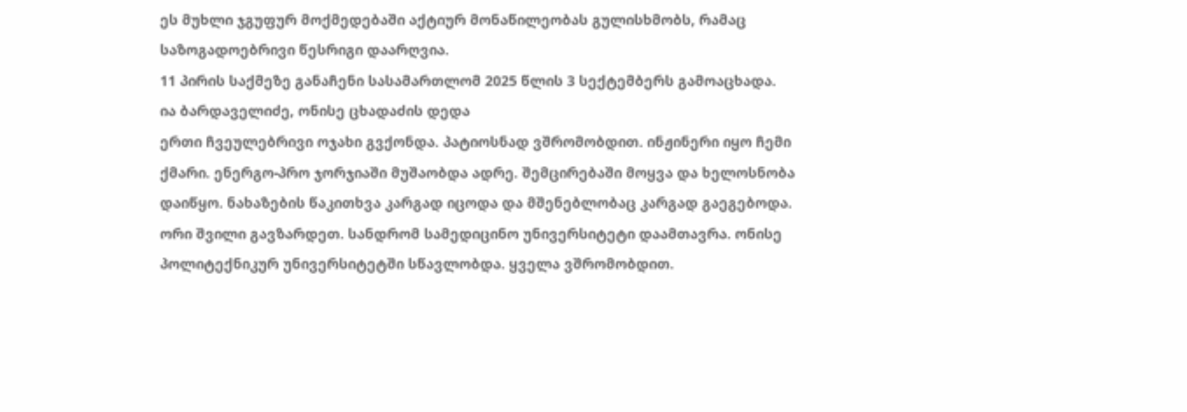ეს მუხლი ჯგუფურ მოქმედებაში აქტიურ მონაწილეობას გულისხმობს, რამაც საზოგადოებრივი წესრიგი დაარღვია.
11 პირის საქმეზე განაჩენი სასამართლომ 2025 წლის 3 სექტემბერს გამოაცხადა.
ია ბარდაველიძე, ონისე ცხადაძის დედა
ერთი ჩვეულებრივი ოჯახი გვქონდა. პატიოსნად ვშრომობდით. ინჟინერი იყო ჩემი ქმარი. ენერგო-პრო ჯორჯიაში მუშაობდა ადრე. შემცირებაში მოყვა და ხელოსნობა დაიწყო. ნახაზების წაკითხვა კარგად იცოდა და მშენებლობაც კარგად გაეგებოდა.
ორი შვილი გავზარდეთ. სანდრომ სამედიცინო უნივერსიტეტი დაამთავრა. ონისე პოლიტექნიკურ უნივერსიტეტში სწავლობდა. ყველა ვშრომობდით.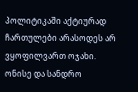პოლიტიკაში აქტიურად ჩართულები არასოდეს არ ვყოფილვართ ოჯახი.
ონისე და სანდრო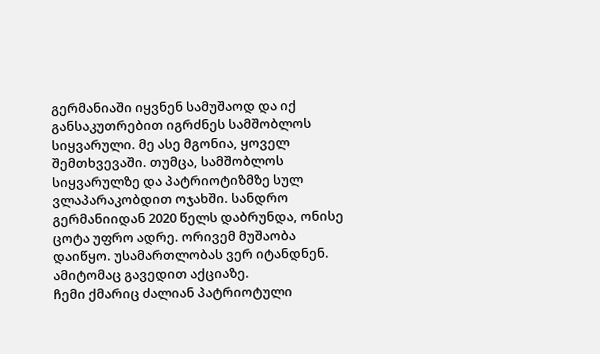გერმანიაში იყვნენ სამუშაოდ და იქ განსაკუთრებით იგრძნეს სამშობლოს სიყვარული. მე ასე მგონია, ყოველ შემთხვევაში. თუმცა, სამშობლოს სიყვარულზე და პატრიოტიზმზე სულ ვლაპარაკობდით ოჯახში. სანდრო გერმანიიდან 2020 წელს დაბრუნდა, ონისე ცოტა უფრო ადრე. ორივემ მუშაობა დაიწყო. უსამართლობას ვერ იტანდნენ. ამიტომაც გავედით აქციაზე.
ჩემი ქმარიც ძალიან პატრიოტული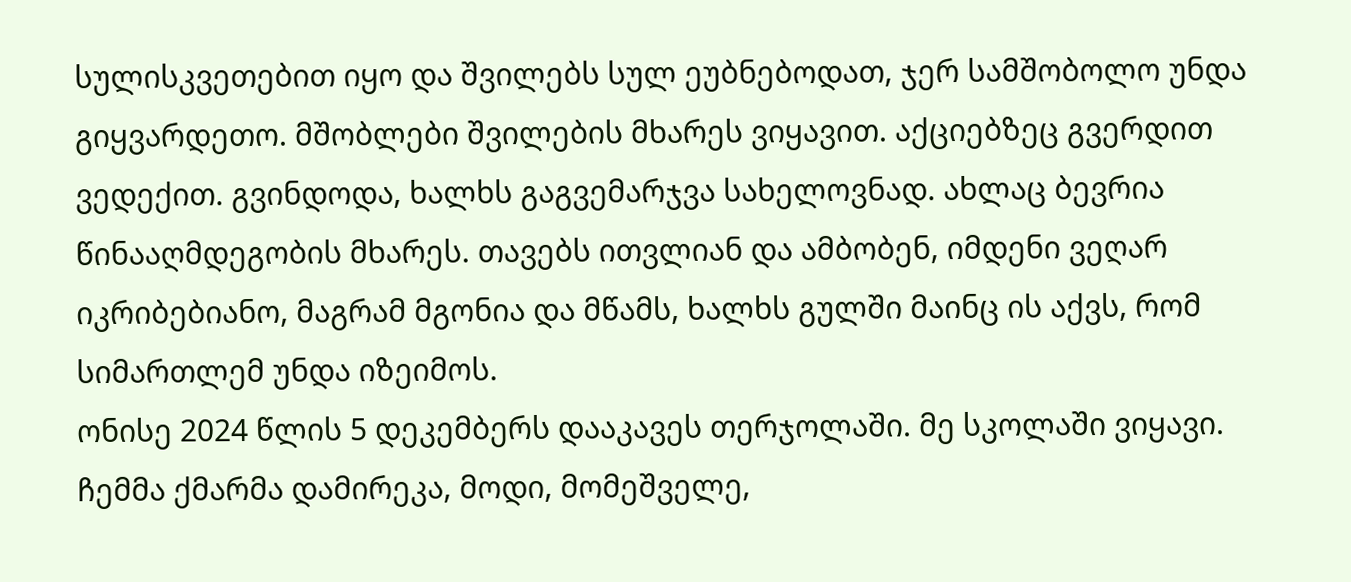სულისკვეთებით იყო და შვილებს სულ ეუბნებოდათ, ჯერ სამშობოლო უნდა გიყვარდეთო. მშობლები შვილების მხარეს ვიყავით. აქციებზეც გვერდით ვედექით. გვინდოდა, ხალხს გაგვემარჯვა სახელოვნად. ახლაც ბევრია წინააღმდეგობის მხარეს. თავებს ითვლიან და ამბობენ, იმდენი ვეღარ იკრიბებიანო, მაგრამ მგონია და მწამს, ხალხს გულში მაინც ის აქვს, რომ სიმართლემ უნდა იზეიმოს.
ონისე 2024 წლის 5 დეკემბერს დააკავეს თერჯოლაში. მე სკოლაში ვიყავი. ჩემმა ქმარმა დამირეკა, მოდი, მომეშველე,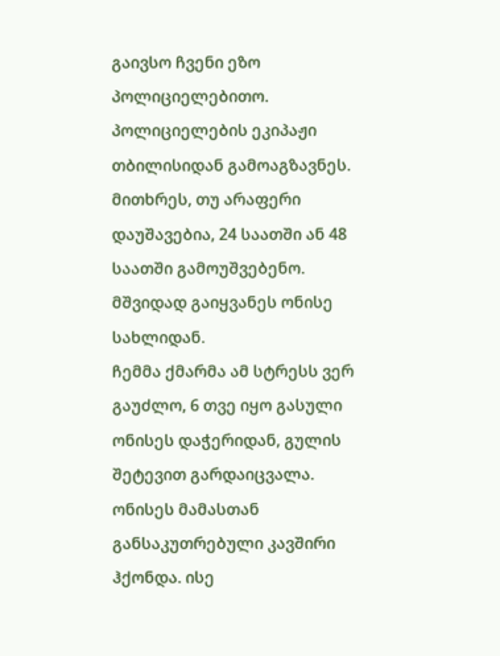გაივსო ჩვენი ეზო პოლიციელებითო. პოლიციელების ეკიპაჟი თბილისიდან გამოაგზავნეს. მითხრეს, თუ არაფერი დაუშავებია, 24 საათში ან 48 საათში გამოუშვებენო. მშვიდად გაიყვანეს ონისე სახლიდან.
ჩემმა ქმარმა ამ სტრესს ვერ გაუძლო, 6 თვე იყო გასული ონისეს დაჭერიდან, გულის შეტევით გარდაიცვალა. ონისეს მამასთან განსაკუთრებული კავშირი ჰქონდა. ისე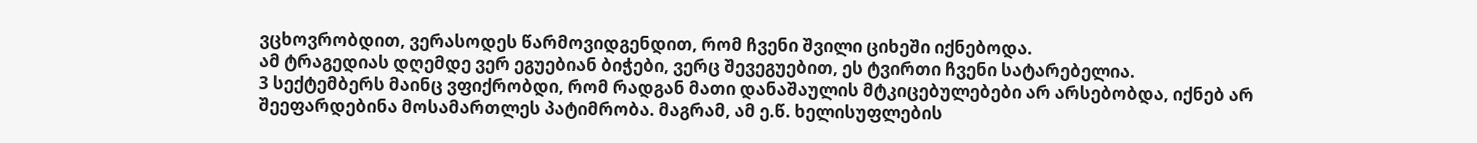ვცხოვრობდით, ვერასოდეს წარმოვიდგენდით, რომ ჩვენი შვილი ციხეში იქნებოდა.
ამ ტრაგედიას დღემდე ვერ ეგუებიან ბიჭები, ვერც შევეგუებით, ეს ტვირთი ჩვენი სატარებელია.
3 სექტემბერს მაინც ვფიქრობდი, რომ რადგან მათი დანაშაულის მტკიცებულებები არ არსებობდა, იქნებ არ შეეფარდებინა მოსამართლეს პატიმრობა. მაგრამ, ამ ე.წ. ხელისუფლების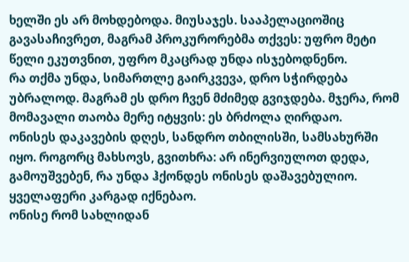ხელში ეს არ მოხდებოდა. მიუსაჯეს. სააპელაციოშიც გავასაჩივრეთ, მაგრამ პროკურორებმა თქვეს: უფრო მეტი წელი ეკუთვნით, უფრო მკაცრად უნდა ისჯებოდნენო.
რა თქმა უნდა, სიმართლე გაირკვევა, დრო სჭირდება უბრალოდ. მაგრამ ეს დრო ჩვენ მძიმედ გვიჯდება. მჯერა, რომ მომავალი თაობა მერე იტყვის: ეს ბრძოლა ღირდაო.
ონისეს დაკავების დღეს, სანდრო თბილისში, სამსახურში იყო. როგორც მახსოვს, გვითხრა: არ ინერვიულოთ დედა, გამოუშვებენ, რა უნდა ჰქონდეს ონისეს დაშავებულიო. ყველაფერი კარგად იქნებაო.
ონისე რომ სახლიდან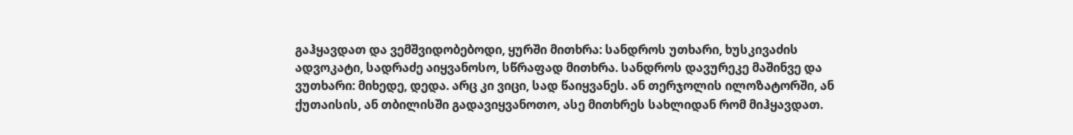გაჰყავდათ და ვემშვიდობებოდი, ყურში მითხრა: სანდროს უთხარი, ხუსკივაძის ადვოკატი, სადრაძე აიყვანოსო, სწრაფად მითხრა. სანდროს დავურეკე მაშინვე და ვუთხარი: მიხედე, დედა. არც კი ვიცი, სად წაიყვანეს. ან თერჯოლის ილოზატორში, ან ქუთაისის, ან თბილისში გადავიყვანოთო, ასე მითხრეს სახლიდან რომ მიჰყავდათ.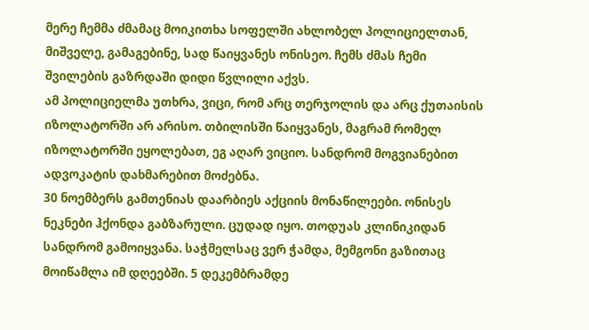მერე ჩემმა ძმამაც მოიკითხა სოფელში ახლობელ პოლიციელთან, მიშველე, გამაგებინე, სად წაიყვანეს ონისეო. ჩემს ძმას ჩემი შვილების გაზრდაში დიდი წვლილი აქვს.
ამ პოლიციელმა უთხრა, ვიცი, რომ არც თერჯოლის და არც ქუთაისის იზოლატორში არ არისო. თბილისში წაიყვანეს, მაგრამ რომელ იზოლატორში ეყოლებათ, ეგ აღარ ვიციო. სანდრომ მოგვიანებით ადვოკატის დახმარებით მოძებნა.
30 ნოემბერს გამთენიას დაარბიეს აქციის მონაწილეები. ონისეს ნეკნები ჰქონდა გაბზარული. ცუდად იყო. თოდუას კლინიკიდან სანდრომ გამოიყვანა. საჭმელსაც ვერ ჭამდა, მემგონი გაზითაც მოიწამლა იმ დღეებში. 5 დეკემბრამდე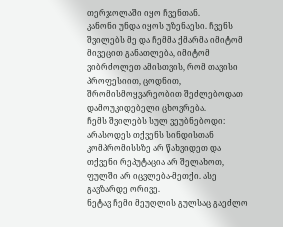თერჯოლაში იყო ჩვენთან.
კანონი უნდა იყოს უზენაესი. ჩვენს შვილებს მე და ჩემმა ქმარმა იმიტომ მივეცით განათლება, იმიტომ ვიბრძოლეთ ამისთვის, რომ თავისი პროფესიით, ცოდნით, შრომისმოყვარეობით შეძლებოდათ დამოუკიდებელი ცხოვრება.
ჩემს შვილებს სულ ვეუბნებოდი: არასოდეს თქვენს სინდისთან კომპრომისსზე არ წახვიდეთ და თქვენი რეპუტაცია არ შელახოთ, ფულში არ იცვლება-მეთქი. ასე გავზარდე ორივე.
ნეტავ ჩემი მეუღლის გულსაც გაეძლო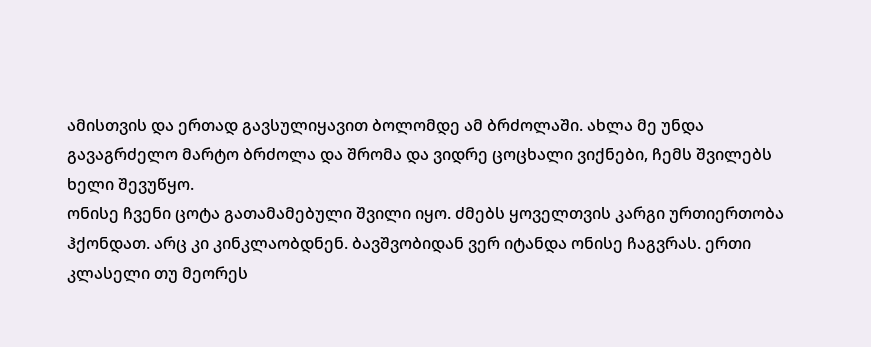ამისთვის და ერთად გავსულიყავით ბოლომდე ამ ბრძოლაში. ახლა მე უნდა გავაგრძელო მარტო ბრძოლა და შრომა და ვიდრე ცოცხალი ვიქნები, ჩემს შვილებს ხელი შევუწყო.
ონისე ჩვენი ცოტა გათამამებული შვილი იყო. ძმებს ყოველთვის კარგი ურთიერთობა ჰქონდათ. არც კი კინკლაობდნენ. ბავშვობიდან ვერ იტანდა ონისე ჩაგვრას. ერთი კლასელი თუ მეორეს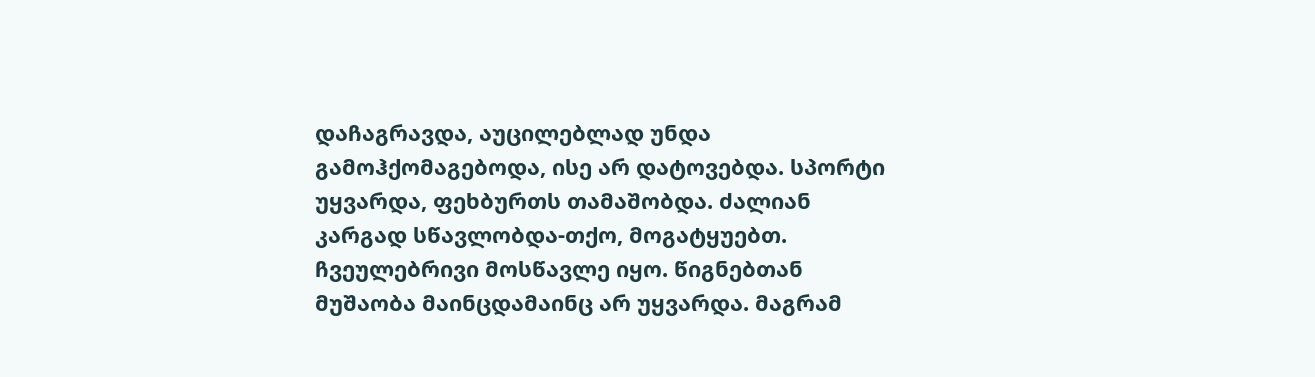დაჩაგრავდა, აუცილებლად უნდა გამოჰქომაგებოდა, ისე არ დატოვებდა. სპორტი უყვარდა, ფეხბურთს თამაშობდა. ძალიან კარგად სწავლობდა-თქო, მოგატყუებთ. ჩვეულებრივი მოსწავლე იყო. წიგნებთან მუშაობა მაინცდამაინც არ უყვარდა. მაგრამ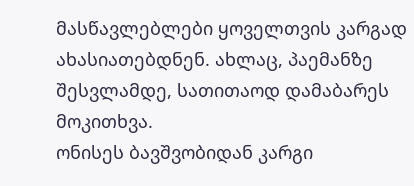მასწავლებლები ყოველთვის კარგად ახასიათებდნენ. ახლაც, პაემანზე შესვლამდე, სათითაოდ დამაბარეს მოკითხვა.
ონისეს ბავშვობიდან კარგი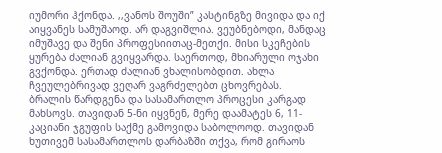იუმორი ჰქონდა. ,,ვანოს შოუში” კასტინგზე მივიდა და იქ აიყვანეს სამუშაოდ. არ დაგვიშლია. ვეუბნებოდი, მანდაც იმუშავე და შენი პროფესიითაც-მეთქი. მისი სკეჩების ყურება ძალიან გვიყვარდა. საერთოდ, მხიარული ოჯახი გვქონდა. ერთად ძალიან ვხალისობდით. ახლა ჩვეულებრივად ვეღარ ვაგრძელებთ ცხოვრებას.
ბრალის წარდგენა და სასამართლო პროცესი კარგად მახსოვს. თავიდან 5-ნი იყვნენ, მერე დაამატეს 6, 11-კაციანი ჯგუფის საქმე გამოვიდა საბოლოოდ. თავიდან ხუთივემ სასამართლოს დარბაზში თქვა, რომ გირაოს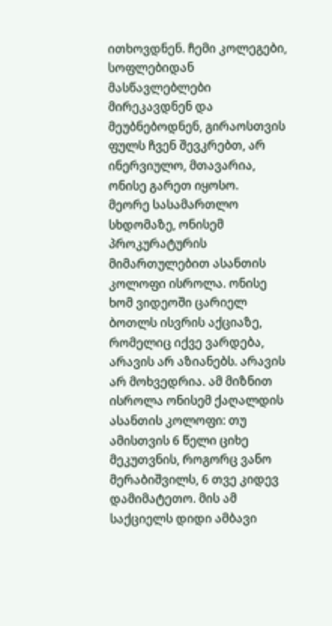ითხოვდნენ. ჩემი კოლეგები, სოფლებიდან მასწავლებლები მირეკავდნენ და მეუბნებოდნენ, გირაოსთვის ფულს ჩვენ შევკრებთ, არ ინერვიულო, მთავარია, ონისე გარეთ იყოსო.
მეორე სასამართლო სხდომაზე, ონისემ პროკურატურის მიმართულებით ასანთის კოლოფი ისროლა. ონისე ხომ ვიდეოში ცარიელ ბოთლს ისვრის აქციაზე, რომელიც იქვე ვარდება, არავის არ აზიანებს. არავის არ მოხვედრია. ამ მიზნით ისროლა ონისემ ქაღალდის ასანთის კოლოფი: თუ ამისთვის 6 წელი ციხე მეკუთვნის, როგორც ვანო მერაბიშვილს, 6 თვე კიდევ დამიმატეთო. მის ამ საქციელს დიდი ამბავი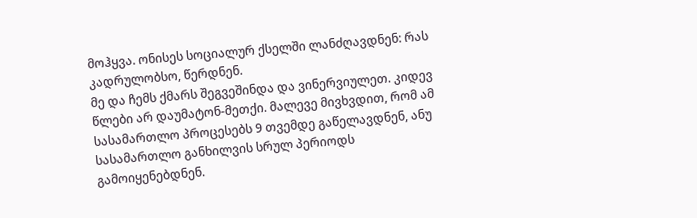მოჰყვა. ონისეს სოციალურ ქსელში ლანძღავდნენ: რას კადრულობსო, წერდნენ.
მე და ჩემს ქმარს შეგვეშინდა და ვინერვიულეთ. კიდევ წლები არ დაუმატონ-მეთქი. მალევე მივხვდით, რომ ამ სასამართლო პროცესებს 9 თვემდე გაწელავდნენ, ანუ სასამართლო განხილვის სრულ პერიოდს გამოიყენებდნენ.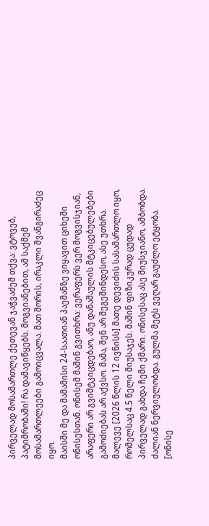პირველად მოსამართლე ქეთევან ჯაჭვაძემ თქვა: ვტოვებ, პატიმრობაში! რა დამავიწყებს. მოგვიანებით, ამ საქმემ მოსამართლეები გამოიცვალა. მათ შორის, ირაკლი შვანგირაძეც იყო.
მაისში მე და მამამისი 24-საათიან პაემანზე ვიყავით ციხეში ონისესთან. ონისემ მაშინ გვითხრა: ვერაფერს ვერ მოგვისჯიან, არაფერი არ გვიმტკიცდებაო, ანუ დანაშაულის მტკიცებულებები გამოძიებას არ აქვსო. მამა, შენ არ შეგეშინდესო, ასე უთხრა.
მალევე [2026 წლის 12 ივნისს] მათე დევიძის სასამართლო იყო, რომელსაც 4.5 წელი მიუსაჯეს. მაშინ ფიზიკურად ცუდად პირველად გახდა ჩემი ქმარი. ონისესაც ასე მიუსჯიანო, ამბობდა. ძალიან ნერვიულობდა. გულმა მეტს ვეღარ გაუძლო ეტყობა. [ონისე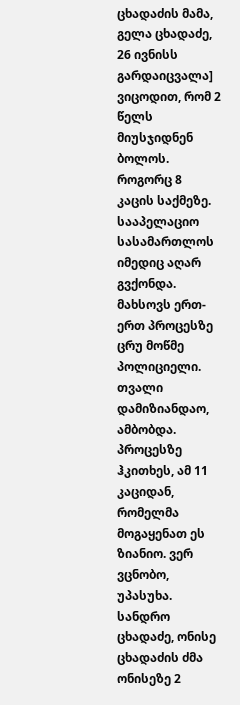ცხადაძის მამა, გელა ცხადაძე, 26 ივნისს გარდაიცვალა] ვიცოდით, რომ 2 წელს მიუსჯიდნენ ბოლოს. როგორც 8 კაცის საქმეზე. სააპელაციო სასამართლოს იმედიც აღარ გვქონდა.
მახსოვს ერთ-ერთ პროცესზე ცრუ მოწმე პოლიციელი. თვალი დამიზიანდაო, ამბობდა. პროცესზე ჰკითხეს, ამ 11 კაციდან, რომელმა მოგაყენათ ეს ზიანიო. ვერ ვცნობო, უპასუხა.
სანდრო ცხადაძე, ონისე ცხადაძის ძმა
ონისეზე 2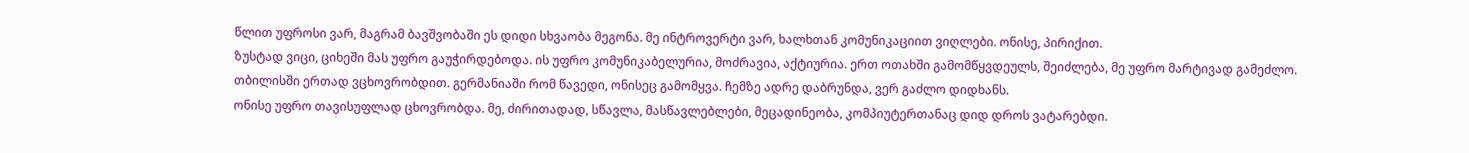წლით უფროსი ვარ, მაგრამ ბავშვობაში ეს დიდი სხვაობა მეგონა. მე ინტროვერტი ვარ, ხალხთან კომუნიკაციით ვიღლები. ონისე, პირიქით.
ზუსტად ვიცი, ციხეში მას უფრო გაუჭირდებოდა. ის უფრო კომუნიკაბელურია, მოძრავია, აქტიურია. ერთ ოთახში გამომწყვდეულს, შეიძლება, მე უფრო მარტივად გამეძლო.
თბილისში ერთად ვცხოვრობდით. გერმანიაში რომ წავედი, ონისეც გამომყვა. ჩემზე ადრე დაბრუნდა, ვერ გაძლო დიდხანს.
ონისე უფრო თავისუფლად ცხოვრობდა. მე, ძირითადად, სწავლა, მასწავლებლები, მეცადინეობა, კომპიუტერთანაც დიდ დროს ვატარებდი.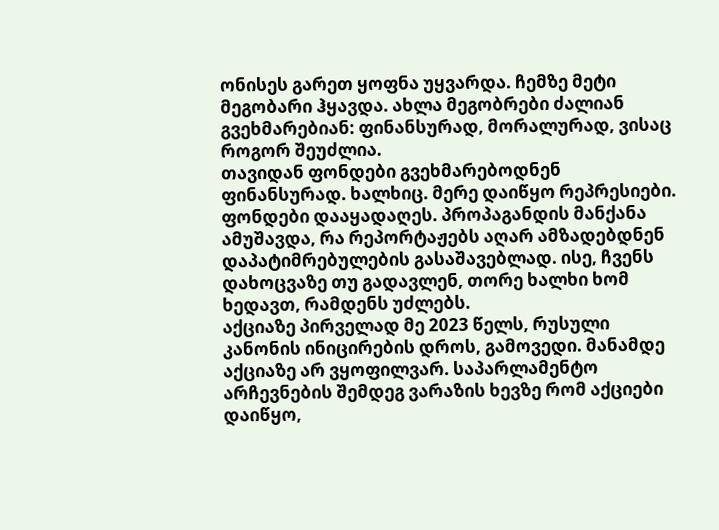ონისეს გარეთ ყოფნა უყვარდა. ჩემზე მეტი მეგობარი ჰყავდა. ახლა მეგობრები ძალიან გვეხმარებიან: ფინანსურად, მორალურად, ვისაც როგორ შეუძლია.
თავიდან ფონდები გვეხმარებოდნენ ფინანსურად. ხალხიც. მერე დაიწყო რეპრესიები. ფონდები დააყადაღეს. პროპაგანდის მანქანა ამუშავდა, რა რეპორტაჟებს აღარ ამზადებდნენ დაპატიმრებულების გასაშავებლად. ისე, ჩვენს დახოცვაზე თუ გადავლენ, თორე ხალხი ხომ ხედავთ, რამდენს უძლებს.
აქციაზე პირველად მე 2023 წელს, რუსული კანონის ინიცირების დროს, გამოვედი. მანამდე აქციაზე არ ვყოფილვარ. საპარლამენტო არჩევნების შემდეგ ვარაზის ხევზე რომ აქციები დაიწყო,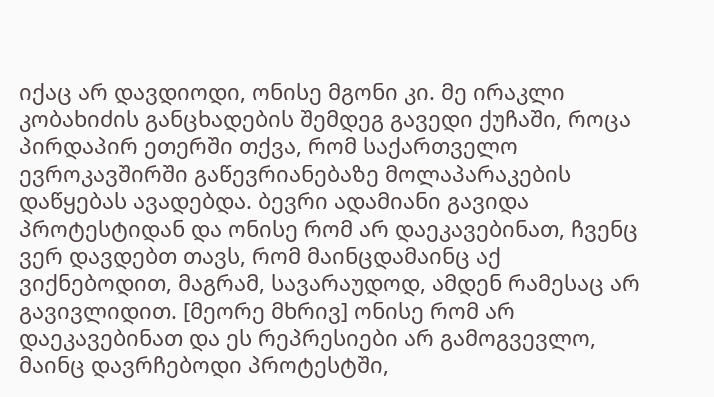იქაც არ დავდიოდი, ონისე მგონი კი. მე ირაკლი კობახიძის განცხადების შემდეგ გავედი ქუჩაში, როცა პირდაპირ ეთერში თქვა, რომ საქართველო ევროკავშირში გაწევრიანებაზე მოლაპარაკების დაწყებას ავადებდა. ბევრი ადამიანი გავიდა პროტესტიდან და ონისე რომ არ დაეკავებინათ, ჩვენც ვერ დავდებთ თავს, რომ მაინცდამაინც აქ ვიქნებოდით, მაგრამ, სავარაუდოდ, ამდენ რამესაც არ გავივლიდით. [მეორე მხრივ] ონისე რომ არ დაეკავებინათ და ეს რეპრესიები არ გამოგვევლო, მაინც დავრჩებოდი პროტესტში,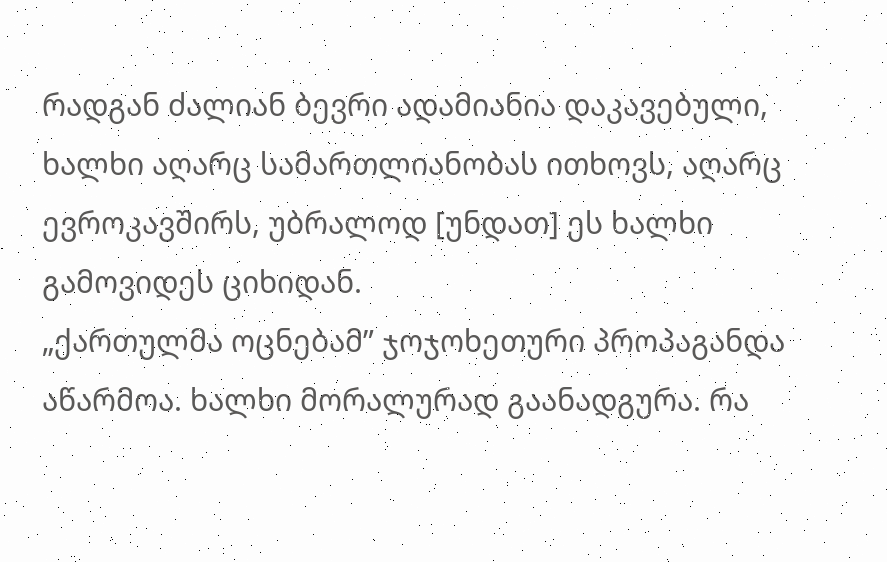რადგან ძალიან ბევრი ადამიანია დაკავებული, ხალხი აღარც სამართლიანობას ითხოვს, აღარც ევროკავშირს, უბრალოდ [უნდათ] ეს ხალხი გამოვიდეს ციხიდან.
„ქართულმა ოცნებამ” ჯოჯოხეთური პროპაგანდა აწარმოა. ხალხი მორალურად გაანადგურა. რა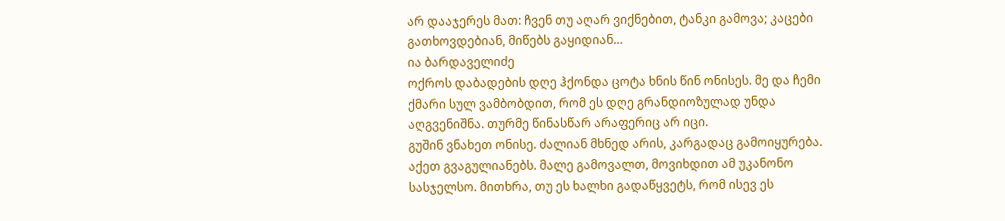არ დააჯერეს მათ: ჩვენ თუ აღარ ვიქნებით, ტანკი გამოვა; კაცები გათხოვდებიან, მიწებს გაყიდიან…
ია ბარდაველიძე
ოქროს დაბადების დღე ჰქონდა ცოტა ხნის წინ ონისეს. მე და ჩემი ქმარი სულ ვამბობდით, რომ ეს დღე გრანდიოზულად უნდა აღგვენიშნა. თურმე წინასწარ არაფერიც არ იცი.
გუშინ ვნახეთ ონისე. ძალიან მხნედ არის, კარგადაც გამოიყურება. აქეთ გვაგულიანებს. მალე გამოვალთ, მოვიხდით ამ უკანონო სასჯელსო. მითხრა, თუ ეს ხალხი გადაწყვეტს, რომ ისევ ეს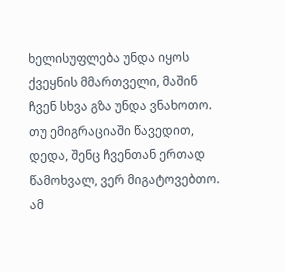ხელისუფლება უნდა იყოს ქვეყნის მმართველი, მაშინ ჩვენ სხვა გზა უნდა ვნახოთო. თუ ემიგრაციაში წავედით, დედა, შენც ჩვენთან ერთად წამოხვალ, ვერ მიგატოვებთო. ამ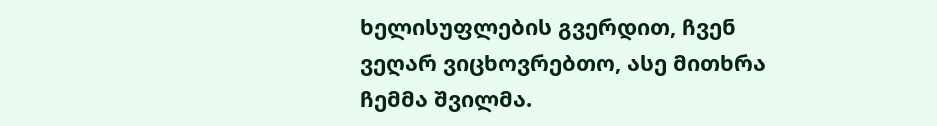ხელისუფლების გვერდით, ჩვენ ვეღარ ვიცხოვრებთო, ასე მითხრა ჩემმა შვილმა.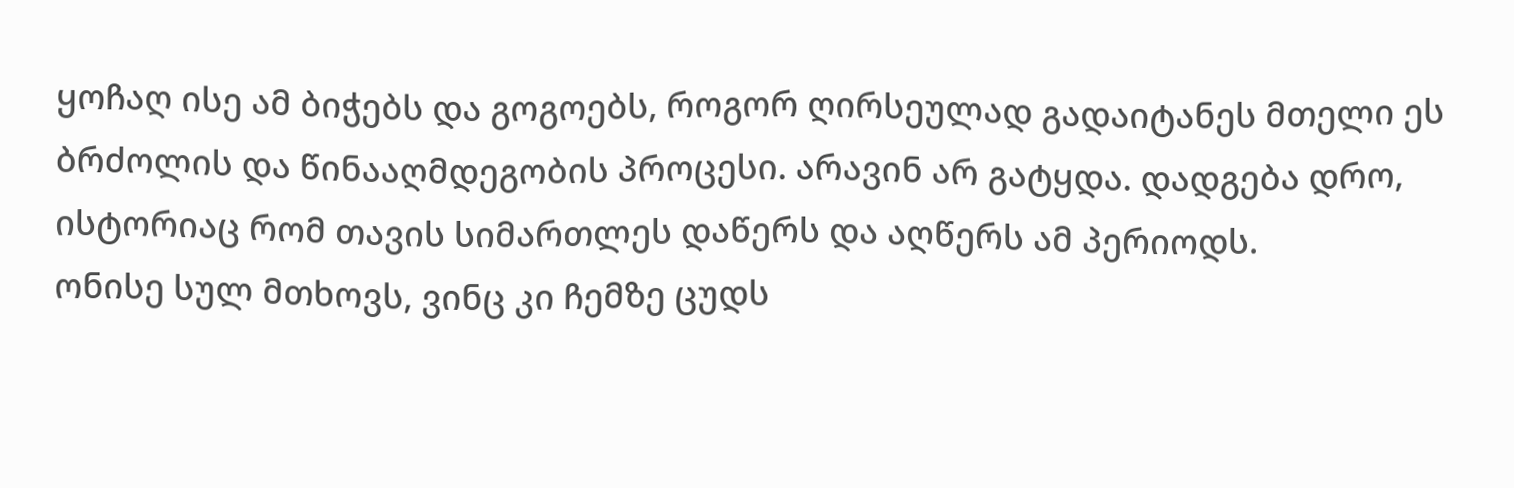ყოჩაღ ისე ამ ბიჭებს და გოგოებს, როგორ ღირსეულად გადაიტანეს მთელი ეს ბრძოლის და წინააღმდეგობის პროცესი. არავინ არ გატყდა. დადგება დრო, ისტორიაც რომ თავის სიმართლეს დაწერს და აღწერს ამ პერიოდს.
ონისე სულ მთხოვს, ვინც კი ჩემზე ცუდს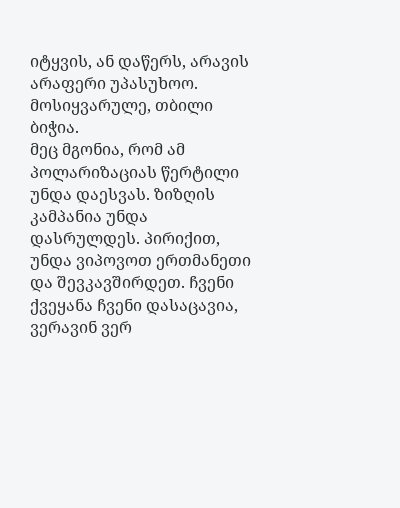იტყვის, ან დაწერს, არავის არაფერი უპასუხოო. მოსიყვარულე, თბილი ბიჭია.
მეც მგონია, რომ ამ პოლარიზაციას წერტილი უნდა დაესვას. ზიზღის კამპანია უნდა დასრულდეს. პირიქით, უნდა ვიპოვოთ ერთმანეთი და შევკავშირდეთ. ჩვენი ქვეყანა ჩვენი დასაცავია, ვერავინ ვერ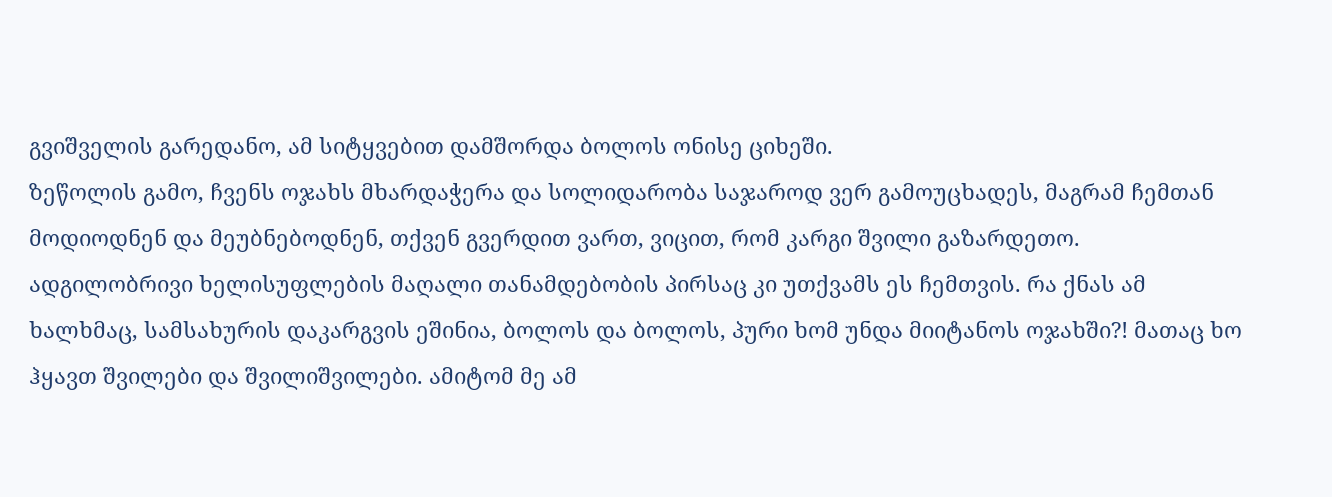გვიშველის გარედანო, ამ სიტყვებით დამშორდა ბოლოს ონისე ციხეში.
ზეწოლის გამო, ჩვენს ოჯახს მხარდაჭერა და სოლიდარობა საჯაროდ ვერ გამოუცხადეს, მაგრამ ჩემთან მოდიოდნენ და მეუბნებოდნენ, თქვენ გვერდით ვართ, ვიცით, რომ კარგი შვილი გაზარდეთო. ადგილობრივი ხელისუფლების მაღალი თანამდებობის პირსაც კი უთქვამს ეს ჩემთვის. რა ქნას ამ ხალხმაც, სამსახურის დაკარგვის ეშინია, ბოლოს და ბოლოს, პური ხომ უნდა მიიტანოს ოჯახში?! მათაც ხო ჰყავთ შვილები და შვილიშვილები. ამიტომ მე ამ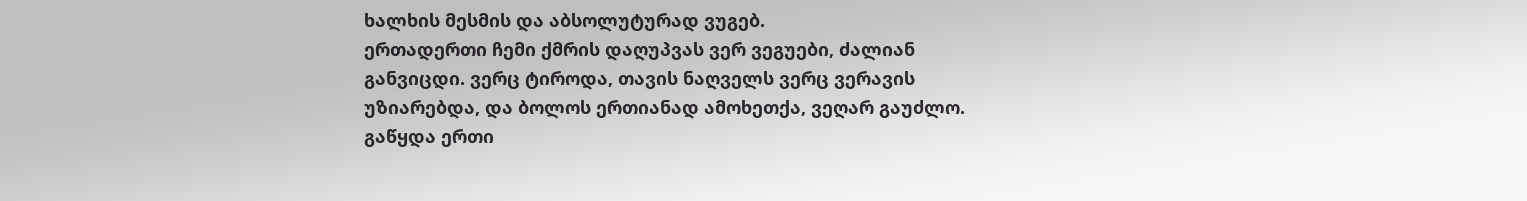ხალხის მესმის და აბსოლუტურად ვუგებ.
ერთადერთი ჩემი ქმრის დაღუპვას ვერ ვეგუები, ძალიან განვიცდი. ვერც ტიროდა, თავის ნაღველს ვერც ვერავის უზიარებდა, და ბოლოს ერთიანად ამოხეთქა, ვეღარ გაუძლო. გაწყდა ერთი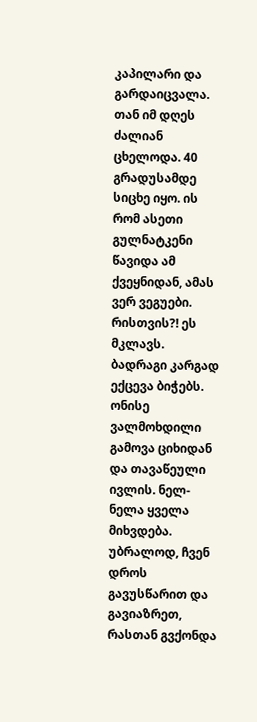კაპილარი და გარდაიცვალა. თან იმ დღეს ძალიან ცხელოდა. 40 გრადუსამდე სიცხე იყო. ის რომ ასეთი გულნატკენი წავიდა ამ ქვეყნიდან, ამას ვერ ვეგუები. რისთვის?! ეს მკლავს.
ბადრაგი კარგად ექცევა ბიჭებს. ონისე ვალმოხდილი გამოვა ციხიდან და თავაწეული ივლის. ნელ-ნელა ყველა მიხვდება. უბრალოდ, ჩვენ დროს გავუსწარით და გავიაზრეთ, რასთან გვქონდა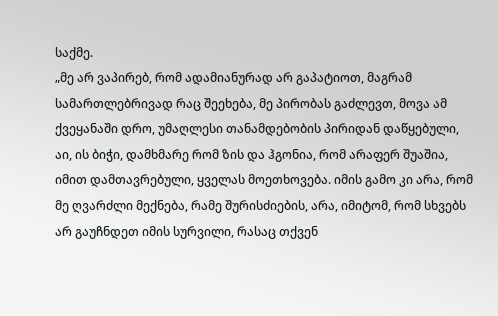საქმე.
„მე არ ვაპირებ, რომ ადამიანურად არ გაპატიოთ, მაგრამ სამართლებრივად რაც შეეხება, მე პირობას გაძლევთ, მოვა ამ ქვეყანაში დრო, უმაღლესი თანამდებობის პირიდან დაწყებული, აი, ის ბიჭი, დამხმარე რომ ზის და ჰგონია, რომ არაფერ შუაშია, იმით დამთავრებული, ყველას მოეთხოვება. იმის გამო კი არა, რომ მე ღვარძლი მექნება, რამე შურისძიების, არა, იმიტომ, რომ სხვებს არ გაუჩნდეთ იმის სურვილი, რასაც თქვენ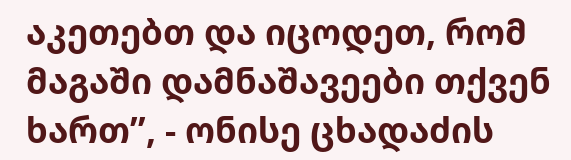აკეთებთ და იცოდეთ, რომ მაგაში დამნაშავეები თქვენ ხართ”, - ონისე ცხადაძის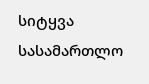სიტყვა სასამართლო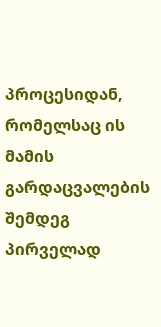პროცესიდან, რომელსაც ის მამის გარდაცვალების შემდეგ პირველად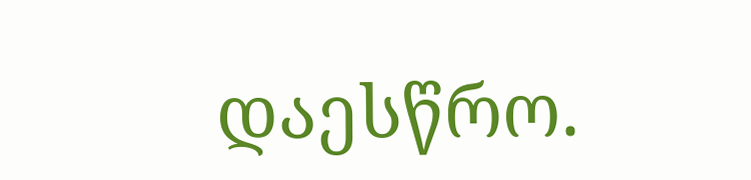დაესწრო.